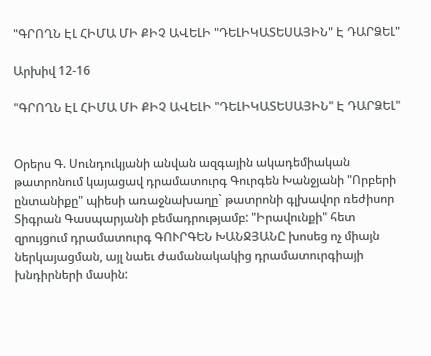"ԳՐՈՂՆ ԷԼ ՀԻՄԱ ՄԻ ՔԻՉ ԱՎԵԼԻ "ԴԵԼԻԿԱՏԵՍԱՅԻՆ" Է ԴԱՐՁԵԼ"

Արխիվ 12-16

"ԳՐՈՂՆ ԷԼ ՀԻՄԱ ՄԻ ՔԻՉ ԱՎԵԼԻ "ԴԵԼԻԿԱՏԵՍԱՅԻՆ" Է ԴԱՐՁԵԼ"


Օրերս Գ. Սունդուկյանի անվան ազգային ակադեմիական թատրոնում կայացավ դրամատուրգ Գուրգեն Խանջյանի "Որբերի ընտանիքը" պիեսի առաջնախաղը` թատրոնի գլխավոր ռեժիսոր Տիգրան Գասպարյանի բեմադրությամբ: "Իրավունքի" հետ զրույցում դրամատուրգ ԳՈՒՐԳԵՆ ԽԱՆՋՅԱՆԸ խոսեց ոչ միայն ներկայացման, այլ նաեւ ժամանակակից դրամատուրգիայի խնդիրների մասին: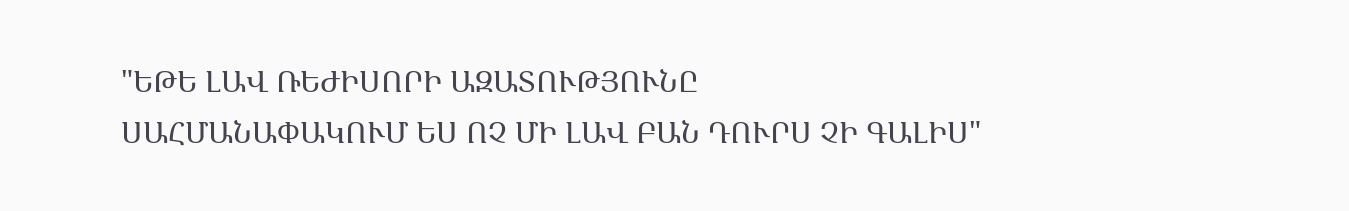"ԵԹԵ ԼԱՎ ՌԵԺԻՍՈՐԻ ԱԶԱՏՈՒԹՅՈՒՆԸ
ՍԱՀՄԱՆԱՓԱԿՈՒՄ ԵՍ ՈՉ ՄԻ ԼԱՎ ԲԱՆ ԴՈՒՐՍ ՉԻ ԳԱԼԻՍ"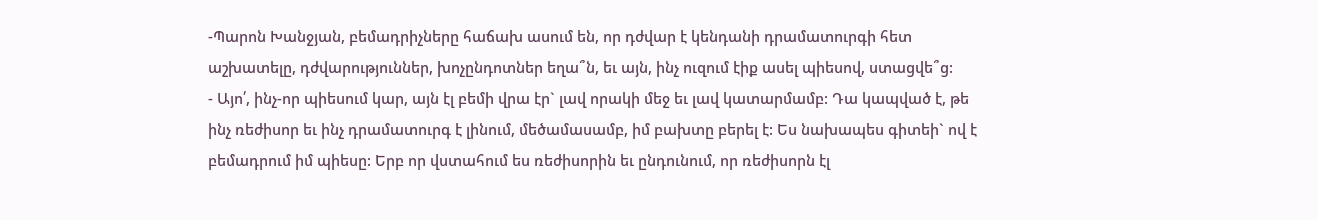-Պարոն Խանջյան, բեմադրիչները հաճախ ասում են, որ դժվար է կենդանի դրամատուրգի հետ աշխատելը, դժվարություններ, խոչընդոտներ եղա՞ն, եւ այն, ինչ ուզում էիք ասել պիեսով, ստացվե՞ց:
- Այո՛, ինչ-որ պիեսում կար, այն էլ բեմի վրա էր` լավ որակի մեջ եւ լավ կատարմամբ: Դա կապված է, թե ինչ ռեժիսոր եւ ինչ դրամատուրգ է լինում, մեծամասամբ, իմ բախտը բերել է: Ես նախապես գիտեի` ով է բեմադրում իմ պիեսը: Երբ որ վստահում ես ռեժիսորին եւ ընդունում, որ ռեժիսորն էլ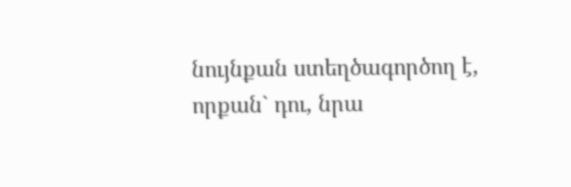նույնքան ստեղծագործող է, որքան` դու, նրա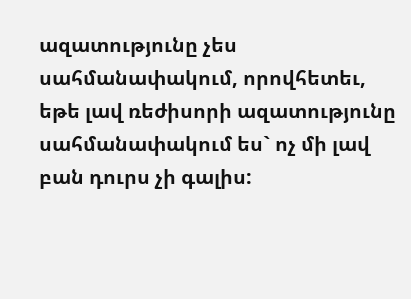ազատությունը չես սահմանափակում, որովհետեւ, եթե լավ ռեժիսորի ազատությունը սահմանափակում ես` ոչ մի լավ բան դուրս չի գալիս: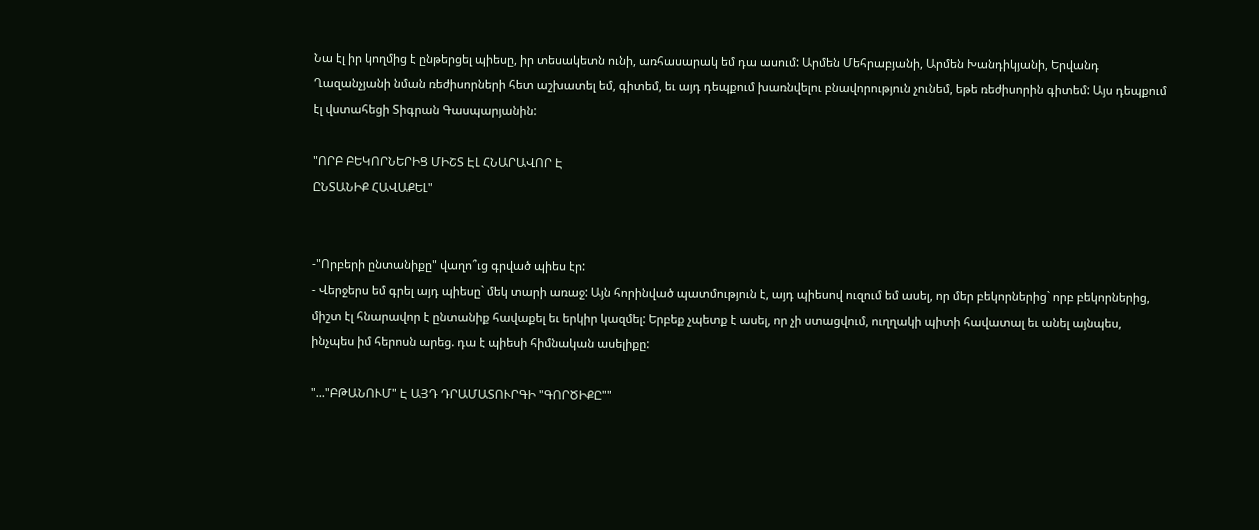Նա էլ իր կողմից է ընթերցել պիեսը, իր տեսակետն ունի, առհասարակ եմ դա ասում: Արմեն Մեհրաբյանի, Արմեն Խանդիկյանի, Երվանդ Ղազանչյանի նման ռեժիսորների հետ աշխատել եմ, գիտեմ, եւ այդ դեպքում խառնվելու բնավորություն չունեմ, եթե ռեժիսորին գիտեմ: Այս դեպքում էլ վստահեցի Տիգրան Գասպարյանին:

"ՈՐԲ ԲԵԿՈՐՆԵՐԻՑ ՄԻՇՏ ԷԼ ՀՆԱՐԱՎՈՐ Է
ԸՆՏԱՆԻՔ ՀԱՎԱՔԵԼ"


-"Որբերի ընտանիքը" վաղո՞ւց գրված պիես էր:
- Վերջերս եմ գրել այդ պիեսը` մեկ տարի առաջ: Այն հորինված պատմություն է, այդ պիեսով ուզում եմ ասել, որ մեր բեկորներից` որբ բեկորներից, միշտ էլ հնարավոր է ընտանիք հավաքել եւ երկիր կազմել: Երբեք չպետք է ասել, որ չի ստացվում, ուղղակի պիտի հավատալ եւ անել այնպես, ինչպես իմ հերոսն արեց. դա է պիեսի հիմնական ասելիքը:

"..."ԲԹԱՆՈՒՄ" Է ԱՅԴ ԴՐԱՄԱՏՈՒՐԳԻ "ԳՈՐԾԻՔԸ""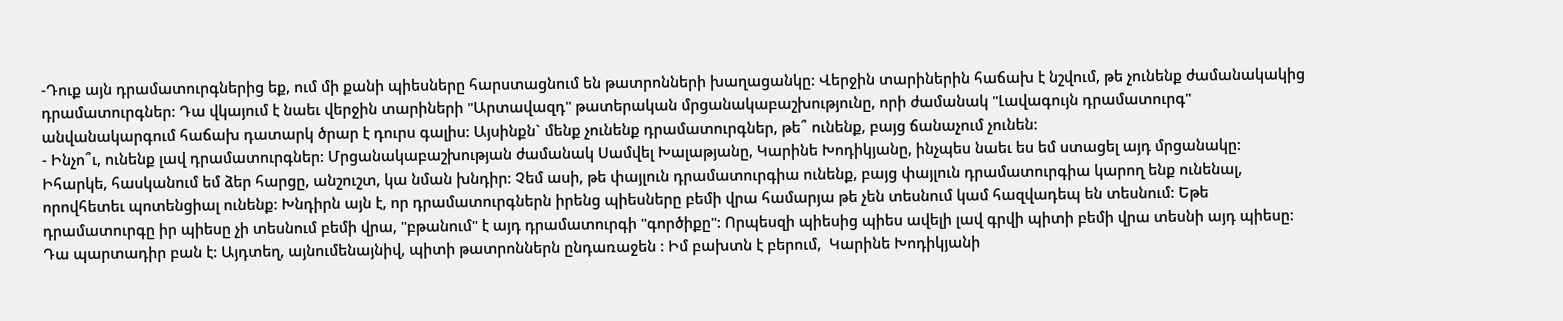-Դուք այն դրամատուրգներից եք, ում մի քանի պիեսները հարստացնում են թատրոնների խաղացանկը: Վերջին տարիներին հաճախ է նշվում, թե չունենք ժամանակակից դրամատուրգներ: Դա վկայում է նաեւ վերջին տարիների "Արտավազդ" թատերական մրցանակաբաշխությունը, որի ժամանակ "Լավագույն դրամատուրգ" անվանակարգում հաճախ դատարկ ծրար է դուրս գալիս: Այսինքն` մենք չունենք դրամատուրգներ, թե՞ ունենք, բայց ճանաչում չունեն:
- Ինչո՞ւ, ունենք լավ դրամատուրգներ: Մրցանակաբաշխության ժամանակ Սամվել Խալաթյանը, Կարինե Խոդիկյանը, ինչպես նաեւ ես եմ ստացել այդ մրցանակը: Իհարկե, հասկանում եմ ձեր հարցը, անշուշտ, կա նման խնդիր: Չեմ ասի, թե փայլուն դրամատուրգիա ունենք, բայց փայլուն դրամատուրգիա կարող ենք ունենալ, որովհետեւ պոտենցիալ ունենք: Խնդիրն այն է, որ դրամատուրգներն իրենց պիեսները բեմի վրա համարյա թե չեն տեսնում կամ հազվադեպ են տեսնում: Եթե դրամատուրգը իր պիեսը չի տեսնում բեմի վրա, "բթանում" է այդ դրամատուրգի "գործիքը": Որպեսզի պիեսից պիես ավելի լավ գրվի պիտի բեմի վրա տեսնի այդ պիեսը: Դա պարտադիր բան է: Այդտեղ, այնումենայնիվ, պիտի թատրոններն ընդառաջեն : Իմ բախտն է բերում,  Կարինե Խոդիկյանի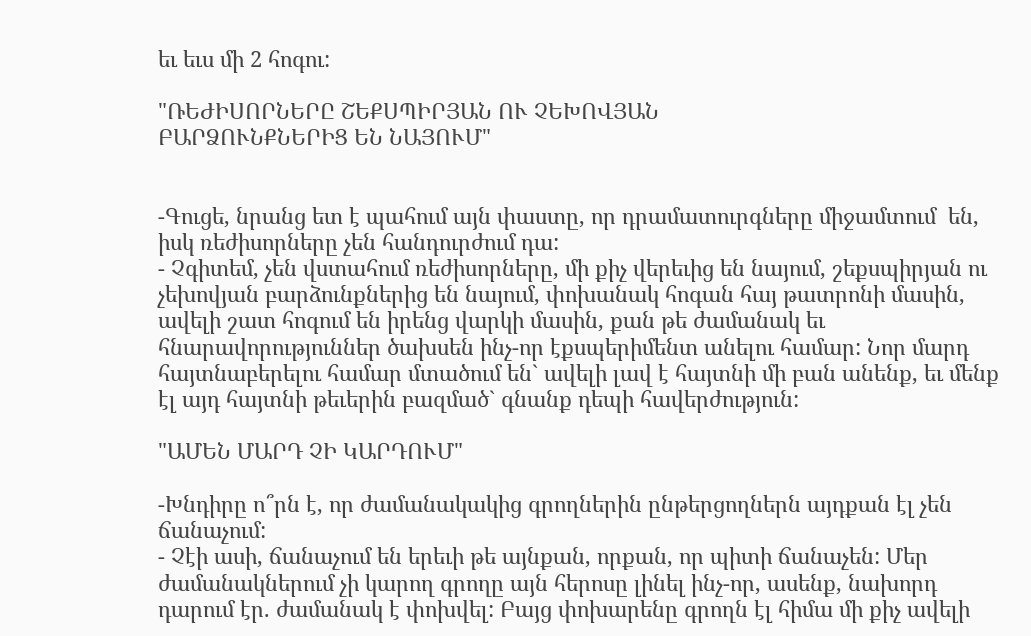եւ եւս մի 2 հոգու:

"ՌԵԺԻՍՈՐՆԵՐԸ ՇԵՔՍՊԻՐՅԱՆ ՈՒ ՉԵԽՈՎՅԱՆ
ԲԱՐՁՈՒՆՔՆԵՐԻՑ ԵՆ ՆԱՅՈՒՄ"


-Գուցե, նրանց ետ է պահում այն փաստը, որ դրամատուրգները միջամտում  են, իսկ ռեժիսորները չեն հանդուրժում դա:
- Չգիտեմ, չեն վստահում ռեժիսորները, մի քիչ վերեւից են նայում, շեքսպիրյան ու չեխովյան բարձունքներից են նայում, փոխանակ հոգան հայ թատրոնի մասին, ավելի շատ հոգում են իրենց վարկի մասին, քան թե ժամանակ եւ հնարավորություններ ծախսեն ինչ-որ էքսպերիմենտ անելու համար: Նոր մարդ հայտնաբերելու համար մտածում են` ավելի լավ է հայտնի մի բան անենք, եւ մենք էլ այդ հայտնի թեւերին բազմած` գնանք դեպի հավերժություն:

"ԱՄԵՆ ՄԱՐԴ ՉԻ ԿԱՐԴՈՒՄ"

-Խնդիրը ո՞րն է, որ ժամանակակից գրողներին ընթերցողներն այդքան էլ չեն ճանաչում:
- Չէի ասի, ճանաչում են երեւի թե այնքան, որքան, որ պիտի ճանաչեն: Մեր ժամանակներում չի կարող գրողը այն հերոսը լինել ինչ-որ, ասենք, նախորդ դարում էր. ժամանակ է փոխվել: Բայց փոխարենը գրողն էլ հիմա մի քիչ ավելի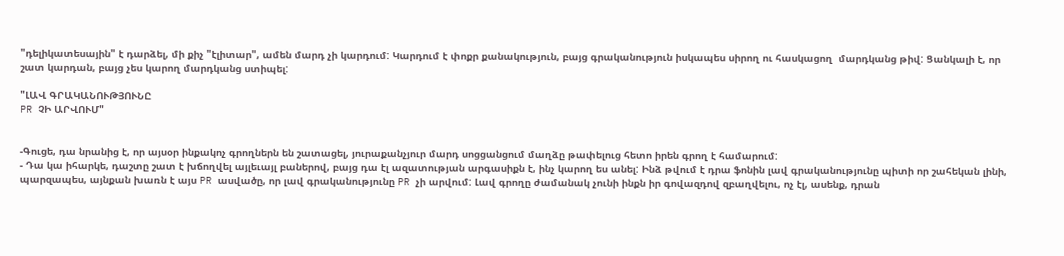"դելիկատեսային" է դարձել, մի քիչ "էլիտար", ամեն մարդ չի կարդում: Կարդում է փոքր քանակություն, բայց գրականություն իսկապես սիրող ու հասկացող  մարդկանց թիվ: Ցանկալի է, որ շատ կարդան, բայց չես կարող մարդկանց ստիպել:

"ԼԱՎ ԳՐԱԿԱՆՈՒԹՅՈՒՆԸ
PR ՉԻ ԱՐՎՈՒՄ"


-Գուցե, դա նրանից է, որ այսօր ինքակոչ գրողներն են շատացել, յուրաքանչյուր մարդ սոցցանցում մաղձը թափելուց հետո իրեն գրող է համարում:
- Դա կա իհարկե, դաշտը շատ է խճողվել այլեւայլ բաներով, բայց դա էլ ազատության արգասիքն է, ինչ կարող ես անել: Ինձ թվում է դրա ֆոնին լավ գրականությունը պիտի որ շահեկան լինի, պարզապես, այնքան խառն է այս PR ասվածը, որ լավ գրականությունը PR չի արվում: Լավ գրողը ժամանակ չունի ինքն իր գովազդով զբաղվելու, ոչ էլ, ասենք, դրան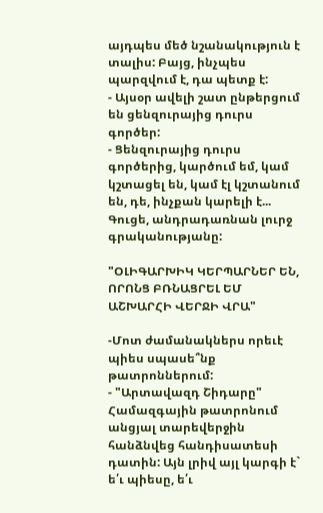այդպես մեծ նշանակություն է տալիս: Բայց, ինչպես պարզվում է, դա պետք է:
- Այսօր ավելի շատ ընթերցում են ցենզուրայից դուրս գործեր:
- Ցենզուրայից դուրս գործերից, կարծում եմ, կամ կշտացել են, կամ էլ կշտանում են, դե, ինչքան կարելի է... Գուցե, անդրադառնան լուրջ գրականությանը:

"ՕԼԻԳԱՐԽԻԿ ԿԵՐՊԱՐՆԵՐ ԵՆ, ՈՐՈՆՑ ԲՌՆԱՑՐԵԼ ԵՄ
ԱՇԽԱՐՀԻ ՎԵՐՋԻ ՎՐԱ"

-Մոտ ժամանակներս որեւէ պիես սպասե՞նք թատրոններում:
- "Արտավազդ Շիդարը" Համազգային թատրոնում անցյալ տարեվերջին հանձնվեց հանդիսատեսի դատին: Այն լրիվ այլ կարգի է` ե՛ւ պիեսը, ե՛ւ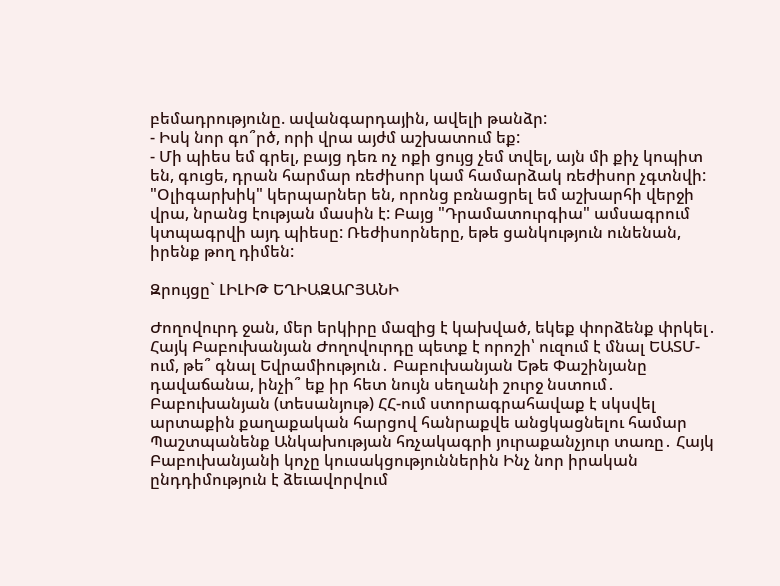բեմադրությունը. ավանգարդային, ավելի թանձր:
- Իսկ նոր գո՞րծ, որի վրա այժմ աշխատում եք:
- Մի պիես եմ գրել, բայց դեռ ոչ ոքի ցույց չեմ տվել, այն մի քիչ կոպիտ են, գուցե, դրան հարմար ռեժիսոր կամ համարձակ ռեժիսոր չգտնվի: "Օլիգարխիկ" կերպարներ են, որոնց բռնացրել եմ աշխարհի վերջի վրա, նրանց էության մասին է: Բայց "Դրամատուրգիա" ամսագրում կտպագրվի այդ պիեսը: Ռեժիսորները, եթե ցանկություն ունենան, իրենք թող դիմեն:

Զրույցը` ԼԻԼԻԹ ԵՂԻԱԶԱՐՅԱՆԻ

Ժողովուրդ ջան, մեր երկիրը մազից է կախված, եկեք փորձենք փրկել․ Հայկ Բաբուխանյան Ժողովուրդը պետք է որոշի՝ ուզում է մնալ ԵԱՏՄ-ում, թե՞ գնալ Եվրամիություն․ Բաբուխանյան Եթե Փաշինյանը դավաճանա, ինչի՞ եք իր հետ նույն սեղանի շուրջ նստում․ Բաբուխանյան (տեսանյութ) ՀՀ-ում ստորագրահավաք է սկսվել արտաքին քաղաքական հարցով հանրաքվե անցկացնելու համար Պաշտպանենք Անկախության հռչակագրի յուրաքանչյուր տառը․ Հայկ Բաբուխանյանի կոչը կուսակցություններին Ինչ նոր իրական ընդդիմություն է ձեւավորվում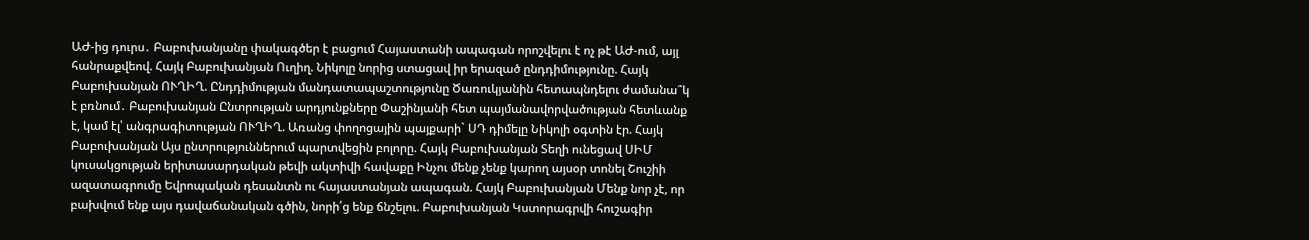ԱԺ-ից դուրս․ Բաբուխանյանը փակագծեր է բացում Հայաստանի ապագան որոշվելու է ոչ թէ ԱԺ-ում, այլ հանրաքվեով. Հայկ Բաբուխանյան Ուղիղ. Նիկոլը նորից ստացավ իր երազած ընդդիմությունը. Հայկ Բաբուխանյան ՈՒՂԻՂ. Ընդդիմության մանդատապաշտությունը Ծառուկյանին հետապնդելու ժամանա՞կ է բռնում․ Բաբուխանյան Ընտրության արդյունքները Փաշինյանի հետ պայմանավորվածության հետևանք է, կամ էլ՝ անգրագիտության ՈՒՂԻՂ. Առանց փողոցային պայքարի` ՍԴ դիմելը Նիկոլի օգտին էր. Հայկ Բաբուխանյան Այս ընտրություններում պարտվեցին բոլորը. Հայկ Բաբուխանյան Տեղի ունեցավ ՍԻՄ կուսակցության երիտասարդական թեվի ակտիվի հավաքը Ինչու մենք չենք կարող այսօր տոնել Շուշիի ազատագրումը Եվրոպական դեսանտն ու հայաստանյան ապագան. Հայկ Բաբուխանյան Մենք նոր չէ, որ բախվում ենք այս դավաճանական գծին, նորի՛ց ենք ճնշելու. Բաբուխանյան Կստորագրվի հուշագիր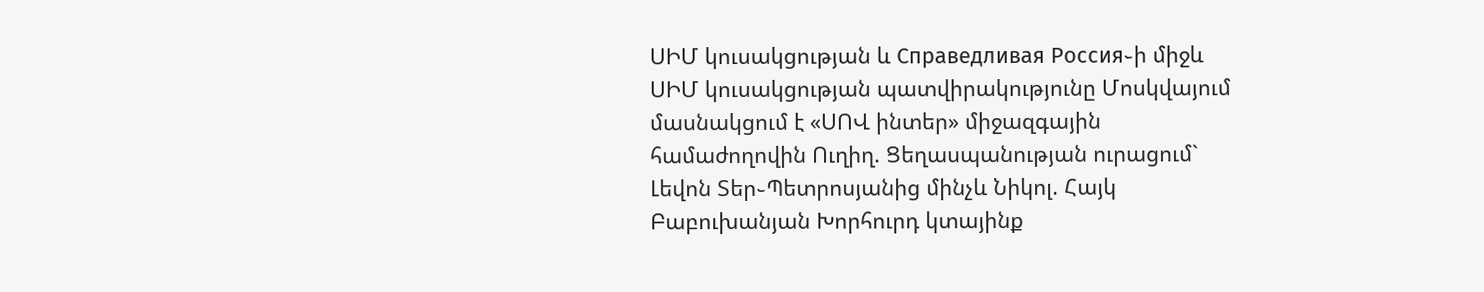ՍԻՄ կուսակցության և Справедливая Россия֊ի միջև ՍԻՄ կուսակցության պատվիրակությունը Մոսկվայում մասնակցում է «ՍՈՎ ինտեր» միջազգային համաժողովին Ուղիղ. Ցեղասպանության ուրացում` Լեվոն Տեր֊Պետրոսյանից մինչև Նիկոլ. Հայկ Բաբուխանյան Խորհուրդ կտայինք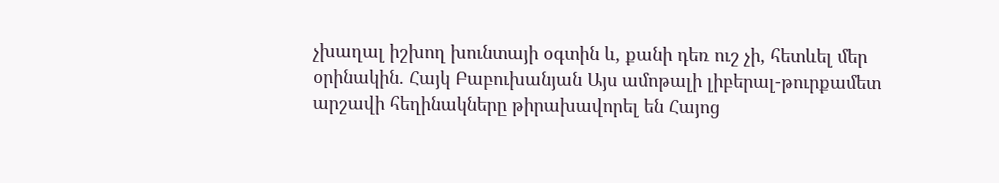չխաղալ իշխող խունտայի օգտին և, քանի դեռ ուշ չի, հետևել մեր օրինակին. Հայկ Բաբուխանյան Այս ամոթալի լիբերալ-թուրքամետ արշավի հեղինակները թիրախավորել են Հայոց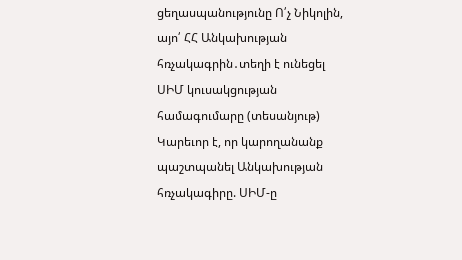ցեղասպանությունը Ո՛չ Նիկոլին, այո՛ ՀՀ Անկախության հռչակագրին․տեղի է ունեցել ՍԻՄ կուսակցության համագումարը (տեսանյութ) Կարեւոր է, որ կարողանանք պաշտպանել Անկախության հռչակագիրը. ՍԻՄ-ը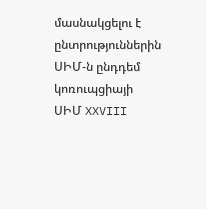մասնակցելու է ընտրություններին ՍԻՄ-ն ընդդեմ կոռուպցիայի ՍԻՄ XXVIII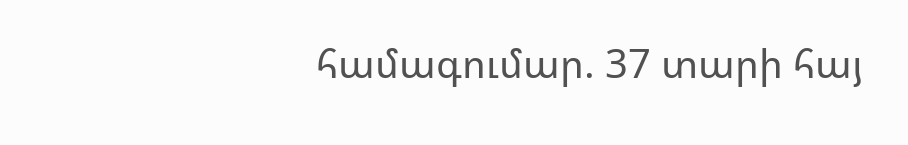համագումար. 37 տարի հայ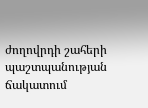ժողովրդի շահերի պաշտպանության ճակատում